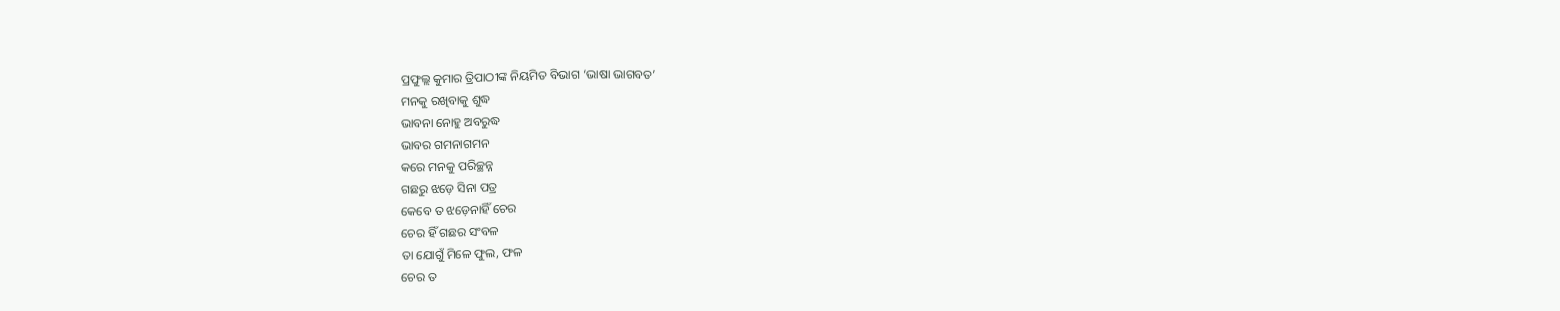ପ୍ରଫୁଲ୍ଲ କୁମାର ତ୍ରିପାଠୀଙ୍କ ନିୟମିତ ବିଭାଗ ‘ଭାଷା ଭାଗବତ’
ମନକୁ ରଖିବାକୁ ଶୁଦ୍ଧ
ଭାବନା ନୋହୁ ଅବରୁଦ୍ଧ
ଭାବର ଗମନାଗମନ
କରେ ମନକୁ ପରିଚ୍ଛନ୍ନ
ଗଛରୁ ଝଡ଼େ ସିନା ପତ୍ର
କେବେ ତ ଝଡ଼େନାହିଁ ଚେର
ଚେର ହିଁ ଗଛର ସଂବଳ
ତା ଯୋଗୁଁ ମିଳେ ଫୁଲ, ଫଳ
ଚେର ତ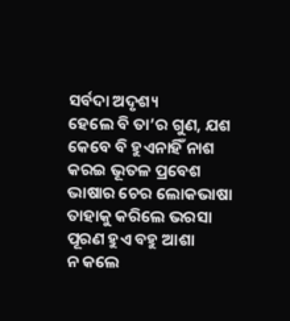ସର୍ବଦା ଅଦୃଶ୍ୟ
ହେଲେ ବି ତା’ର ଗୁଣ, ଯଶ
କେବେ ବି ହୁଏନାହିଁ ନାଶ
କରଇ ଭୂତଳ ପ୍ରବେଶ
ଭାଷାର ଚେର ଲୋକଭାଷା
ତାହାକୁ କରିଲେ ଭରସା
ପୂରଣ ହୁଏ ବହୁ ଆଶା
ନ କଲେ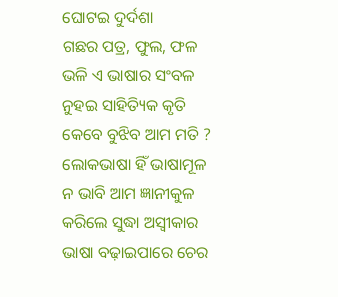ଘୋଟଇ ଦୁର୍ଦଶା
ଗଛର ପତ୍ର, ଫୁଲ, ଫଳ
ଭଳି ଏ ଭାଷାର ସଂବଳ
ନୁହଇ ସାହିତ୍ୟିକ କୃତି
କେବେ ବୁଝିବ ଆମ ମତି ?
ଲୋକଭାଷା ହିଁ ଭାଷାମୂଳ
ନ ଭାବି ଆମ ଜ୍ଞାନୀକୁଳ
କରିଲେ ସୁଦ୍ଧା ଅସ୍ବୀକାର
ଭାଷା ବଢ଼ାଇପାରେ ଚେର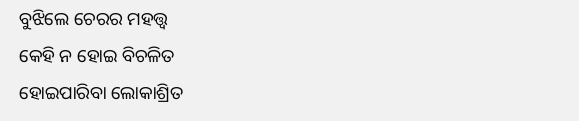ବୁଝିଲେ ଚେରର ମହତ୍ତ୍ବ
କେହି ନ ହୋଇ ବିଚଳିତ
ହୋଇପାରିବା ଲୋକାଶ୍ରିତ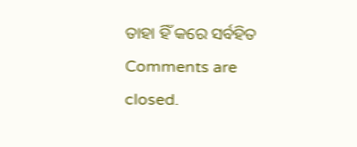ତାହା ହିଁ କରେ ସର୍ବହିତ
Comments are closed.